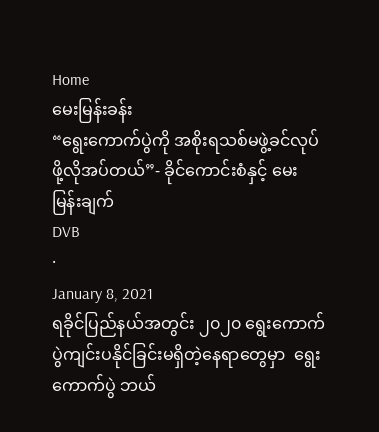Home
မေးမြန်းခန်း
“ရွေးကောက်ပွဲကို အစိုးရသစ်မဖွဲ့ခင်လုပ်ဖို့လိုအပ်တယ်”- ခိုင်ကောင်းစံနှင့် မေးမြန်းချက်
DVB
·
January 8, 2021
ရခိုင်ပြည်နယ်အတွင်း ၂၀၂၀ ရွေးကောက်ပွဲကျင်းပနိုင်ခြင်းမရှိတဲ့နေရာတွေမှာ  ရွေးကောက်ပွဲ ဘယ်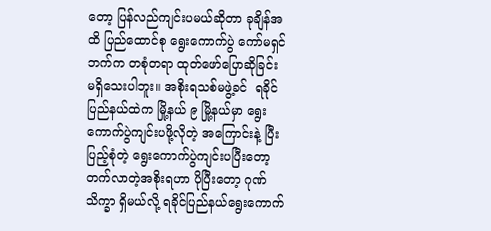တော့ ပြန်လည်ကျင်းပမယ်ဆိုတာ ခုချိန်အထိ ပြည်ထောင်စု ရွေးကောက်ပွဲ ကော်မရှင်ဘက်က တစုံတရာ ထုတ်ဖော်ပြောဆိုခြင်း မရှိသေးပါဘူး။ အစိုးရသစ်မဖွဲ့ခင်  ရခိုင်ပြည်နယ်ထဲက မြို့နယ် ၉ မြို့နယ်မှာ ရွေးကောက်ပွဲကျင်းပဖို့လိုတဲ့ အကြောင်းနဲ့ ပြီးပြည့်စုံတဲ့ ရွေးကောက်ပွဲကျင်းပပြီးတော့ တက်လာတဲ့အစိုးရဟာ ပိုပြီးတော့ ဂုဏ်သိက္ခာ ရှိမယ်လို့ ရခိုင်ပြည်နယ်ရွေးကောက်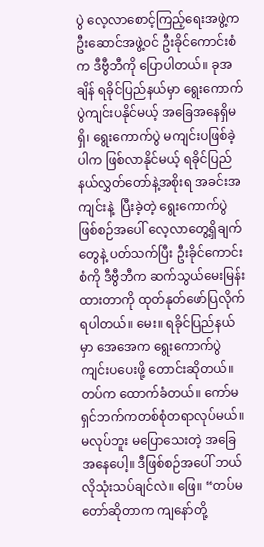ပွဲ လေ့လာစောင့်ကြည့်ရေးအဖွဲ့က ဦးဆောင်အဖွဲ့၀င် ဦးခိုင်ကောင်းစံက ဒီဗွီဘီကို ပြောပါတယ်။ ခုအချိန် ရခိုင်ပြည်နယ်မှာ ရွေးကောက်ပွဲကျင်းပနိုင်မယ့် အခြေအနေရှိမရှိ၊ ရွေးကောက်ပွဲ မကျင်းပဖြစ်ခဲ့ပါက ဖြစ်လာနိုင်မယ့် ရခိုင်ပြည်နယ်လွှတ်တော်နဲ့အစိုးရ အခင်းအကျင်းနဲ့  ပြီးခဲ့တဲ့ ရွေးကောက်ပွဲဖြစ်စဉ်အပေါ် လေ့လာတွေ့ရှိချက်တွေနဲ့ ပတ်သက်ပြီး ဦးခိုင်ကောင်းစံကို ဒီဗွီဘီက ဆက်သွယ်မေးမြန်းထားတာကို ထုတ်နုတ်ဖော်ပြလိုက်ရပါတယ်။ မေး။ ရခိုင်ပြည်နယ်မှာ အေအေက ရွေးကောက်ပွဲကျင်းပပေးဖို့ တောင်းဆိုတယ်။ တပ်က ထောက်ခံတယ်။ ကော်မရှင်ဘက်ကတစ်စုံတရာလုပ်မယ်။ မလုပ်ဘူး မပြောသေးတဲ့ အခြေအနေပေါ့။ ဒီဖြစ်စဉ်အပေါ် ဘယ်လိုသုံးသပ်ချင်လဲ။ ‌ဖြေ။ “တပ်မတော်ဆိုတာက ကျနော်တို့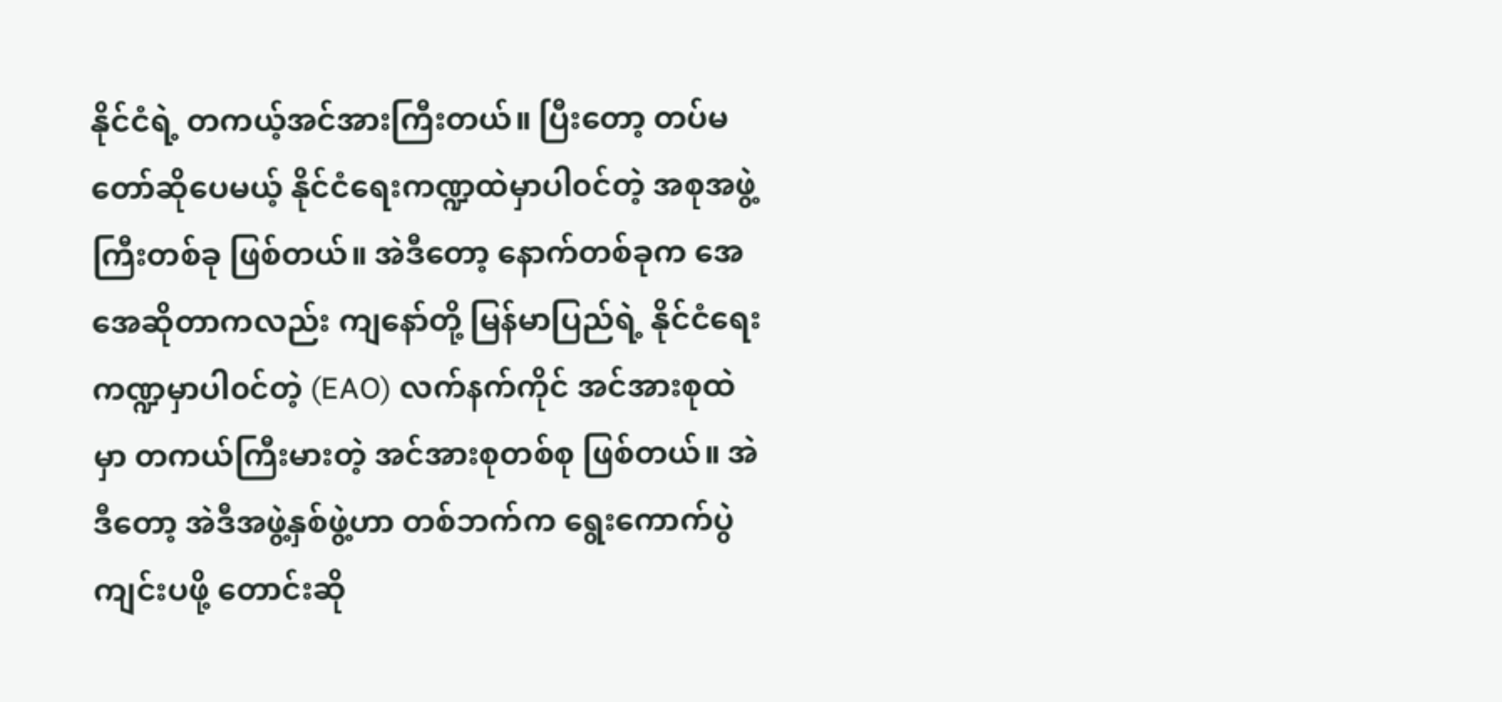နိုင်ငံရဲ့ တကယ့်အင်အားကြီးတယ်။ ပြီးတော့ တပ်မတော်ဆိုပေမယ့် နိုင်ငံရေးကဏ္ဍထဲမှာပါ၀င်တဲ့ အစုအဖွဲ့ကြီးတစ်ခု ဖြစ်တယ်။ အဲဒီတော့ နောက်တစ်ခုက အေအေဆိုတာကလည်း ကျနော်တို့ မြန်မာပြည်ရဲ့ နိုင်ငံရေးကဏ္ဍမှာပါ၀င်တဲ့ (EAO) လက်နက်ကိုင် အင်အားစုထဲမှာ တကယ်ကြီးမားတဲ့ အင်အားစုတစ်စု ဖြစ်တယ်။ အဲဒီတော့ အဲဒီအဖွဲ့နှစ်ဖွဲ့ဟာ တစ်ဘက်က ရွေးကောက်ပွဲကျင်းပဖို့ တောင်းဆို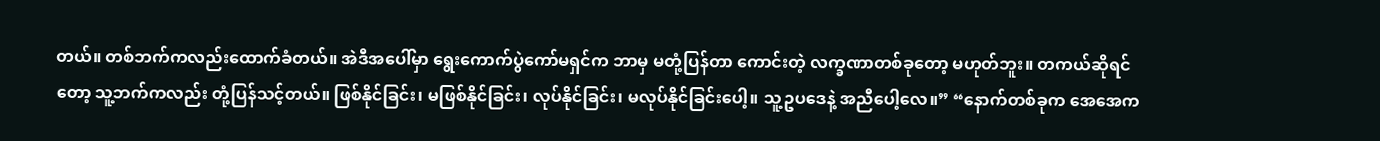တယ်။ တစ်ဘက်ကလည်းထောက်ခံတယ်။ အဲဒီအပေါ်မှာ ရွေးကောက်ပွဲကော်မရှင်က ဘာမှ မတုံ့ပြန်တာ ကောင်းတဲ့ လက္ခဏာတစ်ခုတော့ မဟုတ်ဘူး။ တကယ်ဆိုရင်တော့ သူ့ဘက်ကလည်း တုံ့ပြန်သင့်တယ်။ ဖြစ်နိုင်ခြင်း၊ မဖြစ်နိုင်ခြင်း၊ လုပ်နိုင်ခြင်း၊ မလုပ်နိုင်ခြင်းပေါ့။ သူ့ဥပဒေနဲ့ အညီပေါ့လေ။” “နောက်တစ်ခုက အေအေက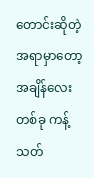တောင်းဆိုတဲ့အရာမှာတော့ အချိန်လေးတစ်ခု ကန့်သတ်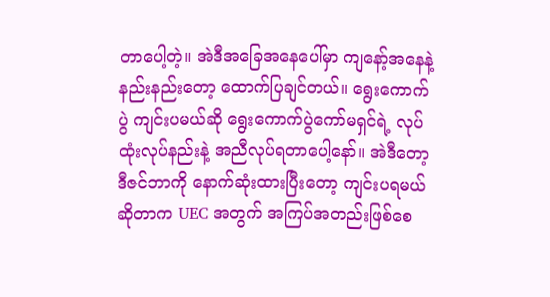တာပေါ့တဲ့။ အဲဒီအခြေအနေပေါ်မှာ ကျနော့်အနေနဲ့ နည်းနည်းတော့ ထောက်ပြချင်တယ်။ ရွေးကောက်ပွဲ ကျင်းပမယ်ဆို ရွေးကောက်ပွဲကော်မရှင်ရဲ့ လုပ်ထုံးလုပ်နည်းနဲ့ အညီလုပ်ရတာပေါ့နော်။ အဲဒီတော့ ဒီဇင်ဘာကို နောက်ဆုံးထားပြီးတော့ ကျင်းပရမယ်ဆိုတာက UEC အတွက် အကြပ်အတည်းဖြစ်စေ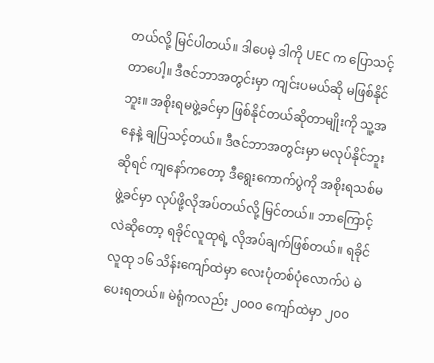တယ်လို့ မြင်ပါတယ်။ ဒါပေမဲ့ ဒါကို UEC က ပြောသင့်တာပေါ့။ ဒီဇင်ဘာအတွင်းမှာ ကျင်းပမယ်ဆို မဖြစ်နိုင်ဘူး။ အစိုးရမဖွဲ့ခင်မှာ ဖြစ်နိုင်တယ်ဆိုတာမျိုးကို သူ့အနေနဲ့ ချပြသင့်တယ်။ ဒီဇင်ဘာအတွင်းမှာ မလုပ်နိုင်ဘူးဆိုရင် ကျနော်ကတော့ ဒီရွေးကောက်ပွဲကို အစိုးရသစ်မဖွဲ့ခင်မှာ လုပ်ဖို့လိုအပ်တယ်လို့ မြင်တယ်။ ဘာကြောင့်လဲဆိုတော့ ရခိုင်လူထုရဲ့ လိုအပ်ချက်ဖြစ်တယ်။ ရခိုင်လူထု ၁၆ သိန်းကျော်ထဲမှာ လေးပုံတစ်ပုံလောက်ပဲ မဲပေးရတယ်။ မဲရုံကလည်း ၂၀၀၀ ကျော်ထဲမှာ ၂၀၀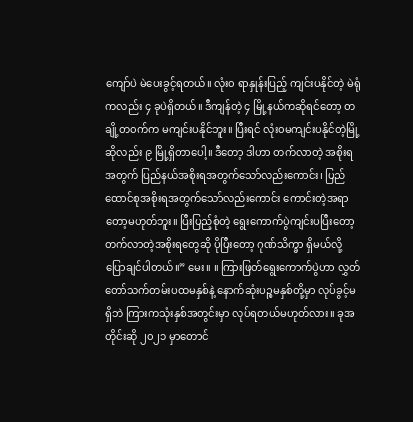ကျော်ပဲ မဲပေးခွင့်ရတယ်။ လုံး၀ ရာနှုန်းပြည့် ကျင်းပနိုင်တဲ့ မဲရုံကလည်း ၄ ခုပဲရှိတယ်။ ဒီကျန်တဲ့ ၄ မြို့နယ်ကဆိုရင်တော့ တချို့တ၀က်က မကျင်းပနိုင်ဘူး။ ပြီးရင် လုံး၀မကျင်းပနိုင်တဲ့မြို့ဆိုလည်း ၉ မြို့ရှိတာပေါ့။ ဒီတော့ ဒါဟာ တက်လာတဲ့ အစိုးရအတွက် ပြည်နယ်အစိုးရအတွက်သော်လည်းကောင်း၊ ပြည်ထောင်စုအစိုးရအတွက်သော်လည်းကောင်း ကောင်းတဲ့အရာတော့မဟုတ်ဘူး။ ပြီးပြည့်စုံတဲ့ ရွေးကောက်ပွဲကျင်းပပြီးတော့ တက်လာတဲ့အစိုးရတွေဆို ပိုပြီးတော့ ဂုဏ်သိက္ခာ ရှိမယ်လို့ ပြောချင်ပါတယ်။” မေး။ ။ ကြားဖြတ်ရွေးကောက်ပွဲဟာ လွှတ်တော်သက်တမ်းပထမနှစ်နဲ့ နောက်ဆုံးပဉ္စမနှစ်တို့မှာ လုပ်ခွင့်မရှိဘဲ ကြားကသုံးနှစ်အတွင်းမှာ လုပ်ရတယ်မဟုတ်လား။ ခုအတိုင်းဆို ၂၀၂၁ မှာတောင်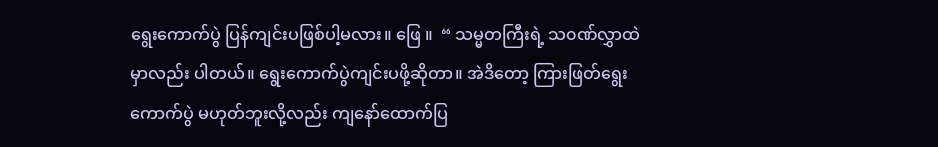ရွေးကောက်ပွဲ ပြန်ကျင်းပဖြစ်ပါ့မလား။ ဖြေ ။  “ သမ္မတကြီးရဲ့ သ၀ဏ်လွှာထဲမှာလည်း ပါတယ်။ ရွေးကောက်ပွဲကျင်းပဖို့ဆိုတာ။ အဲဒိတော့ ကြားဖြတ်ရွေးကောက်ပွဲ မဟုတ်ဘူးလို့လည်း ကျနော်ထောက်ပြ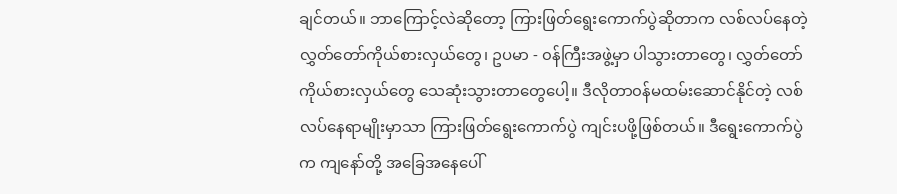ချင်တယ်။ ဘာကြောင့်လဲဆိုတော့ ကြားဖြတ်ရွေးကောက်ပွဲဆိုတာက လစ်လပ်နေတဲ့ လွှတ်တော်ကိုယ်စားလှယ်တွေ၊ ဥပမာ - ၀န်ကြီးအဖွဲ့မှာ ပါသွားတာတွေ၊ လွှတ်တော်ကိုယ်စားလှယ်တွေ သေဆုံးသွားတာတွေပေါ့။ ဒီလိုတာ၀န်မထမ်းဆောင်နိုင်တဲ့ လစ်လပ်နေရာမျိုးမှာသာ ကြားဖြတ်ရွေးကောက်ပွဲ ကျင်းပဖို့ဖြစ်တယ်။ ဒီရွေးကောက်ပွဲက ကျနော်တို့ အခြေအနေပေါ်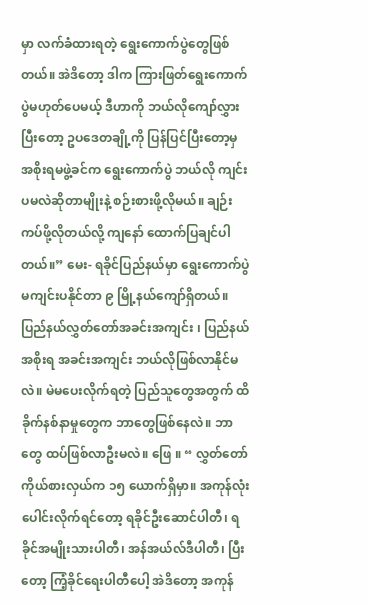မှာ လက်ခံထားရတဲ့ ရွေးကောက်ပွဲတွေဖြစ်တယ်။ အဲဒိတော့ ဒါက ကြားဖြတ်ရွေးကောက်ပွဲမဟုတ်ပေမယ့် ဒီဟာကို ဘယ်လိုကျော်လွှားပြီးတော့ ဥပဒေတချို့ကို ပြန်ပြင်ပြီးတော့မှ အစိုးရမဖွဲ့ခင်က ရွေးကောက်ပွဲ ဘယ်လို ကျင်းပမလဲဆိုတာမျိုးနဲ့ စဉ်းစားဖို့လိုမယ်။ ချဉ်းကပ်ဖို့လိုတယ်လို့ ကျနော် ထောက်ပြချင်ပါတယ်။” မေး- ရခိုင်ပြည်နယ်မှာ ရွေးကောက်ပွဲ မကျင်းပနိုင်တာ ၉ မြို့နယ်ကျော်ရှိတယ်။ ပြည်နယ်လွှတ်တော်အခင်းအကျင်း ၊ ပြည်နယ်အစိုးရ အခင်းအကျင်း ဘယ်လိုဖြစ်လာနိုင်မလဲ။ မဲမပေးလိုက်ရတဲ့ ပြည်သူတွေအတွက် ထိခိုက်နစ်နာမှုတွေက ဘာတွေဖြစ်နေလဲ။ ဘာတွေ ထပ်ဖြစ်လာဦးမလဲ။ ဖြေ ။ “ လွှတ်တော်ကိုယ်စားလှယ်က ၁၅ ယောက်ရှိမှာ။ အကုန်လုံးပေါင်းလိုက်ရင်တော့ ရခိုင်ဦးဆောင်ပါတီ၊ ရခိုင်အမျိုးသားပါတီ၊ အန်အယ်လ်ဒီပါတီ၊ ပြီးတော့ ကြံ့ခိုင်ရေးပါတီ‌ပေါ့ အဲဒိတော့ အကုန်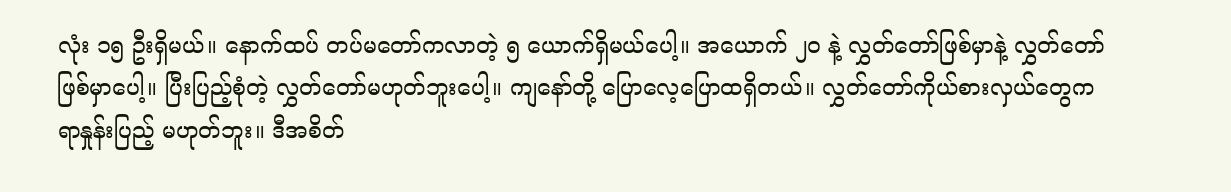လုံး ၁၅ ဦးရှိမယ်။ နောက်ထပ် တပ်မတော်ကလာတဲ့ ၅ ယောက်ရှိမယ်ပေါ့။ အယောက် ၂၀ နဲ့ လွှတ်တော်ဖြစ်မှာနဲ့ လွှတ်တော်ဖြစ်မှာပေါ့။ ပြီးပြည့်စုံတဲ့ လွှတ်တော်မဟုတ်ဘူးပေါ့။ ကျနော်တို့ ပြောလေ့ပြောထရှိတယ်။ လွှတ်တော်ကိုယ်စားလှယ်တွေက ရာနှုန်းပြည့် မဟုတ်ဘူး။ ဒီအစိတ်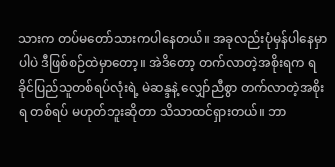သားက တပ်မတော်သားကပါနေတယ်။ အခုလည်းပုံမှန်ပါနေမှာပါပဲ ဒီဖြစ်စဉ်ထဲမှာတော့။ အဲဒိတော့ တက်လာတဲ့အစိုးရက ရခိုင်ပြည်သူတစ်ရပ်လုံးရဲ့ မဲဆန္ဒနဲ့ လျှော်ညီစွာ တက်လာတဲ့အစိုးရ တစ်ရပ် မဟုတ်ဘူးဆိုတာ သိသာထင်ရှားတယ်။ ဘာ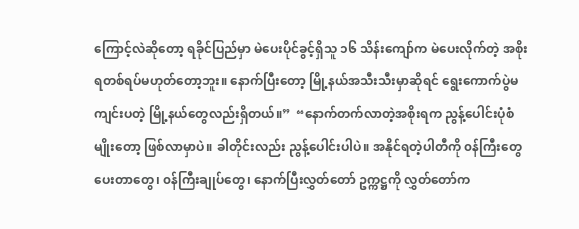ကြောင့်လဲဆိုတော့ ရခိုင်ပြည်မှာ မဲပေးပိုင်ခွင့်ရှိသူ ၁၆ သိန်းကျော်က မဲပေးလိုက်တဲ့ အစိုးရတစ်ရပ်မဟုတ်တော့ဘူး။ နောက်ပြီးတော့ မြို့နယ်အသီးသီးမှာဆိုရင် ရွေးကောက်ပွဲမကျင်းပတဲ့ မြို့နယ်တွေလည်းရှိတယ်။”  “နောက်တက်လာတဲ့အစိုးရက ညွန့်ပေါင်းပုံစံမျိုးတော့ ဖြစ်လာမှာပဲ။ ခါတိုင်းလည်း ညွန့်ပေါင်းပါပဲ။ အနိုင်ရတဲ့ပါတီကို ၀န်ကြီးတွေပေးတာတွေ၊ ၀န်ကြီးချုပ်တွေ၊ နောက်ပြီးလွှတ်တော် ဥက္ကဋ္ဌကို လွှတ်တော်က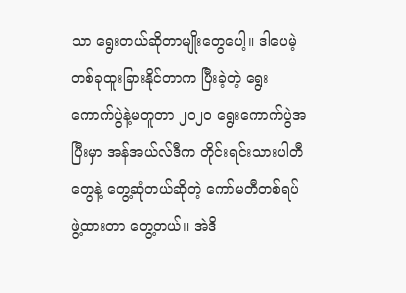သာ ရွေးတယ်ဆိုတာမျိုးတွေပေါ့။ ဒါပေမဲ့ တစ်ခုထူးခြားနိုင်တာက ပြီးခဲ့တဲ့ ရွေးကောက်ပွဲနဲ့မတူတာ ၂၀၂၀ ရွေးကောက်ပွဲအပြီးမှာ အန်အယ်လ်ဒီက တိုင်းရင်းသားပါတီတွေနဲ့ တွေ့ဆုံတယ်ဆိုတဲ့ ကော်မတီတစ်ရပ် ဖွဲ့ထားတာ တွေ့တယ်။ အဲဒိ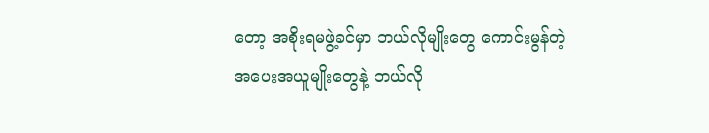တော့ အစိုးရမဖွဲ့ခင်မှာ ဘယ်လိုမျိုးတွေ ကောင်းမွန်တဲ့ အပေးအယူမျိုးတွေနဲ့ ဘယ်လို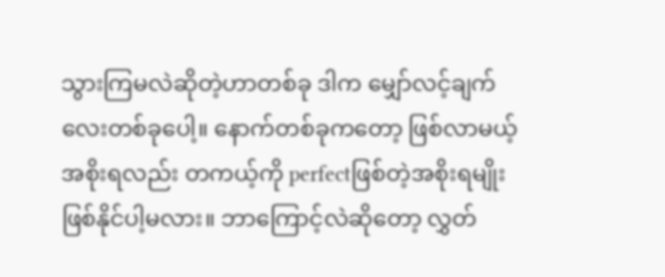သွားကြမလဲဆိုတဲ့ဟာတစ်ခု ဒါက မျှော်လင့်ချက်လေးတစ်ခုပေါ့။ နောက်တစ်ခုကတော့ ဖြစ်လာမယ့်အစိုးရလည်း တကယ့်ကို perfectဖြစ်တဲ့အစိုးရမျိုး ဖြစ်နိုင်ပါ့မလား။ ဘာကြောင့်လဲဆိုတော့ လွှတ်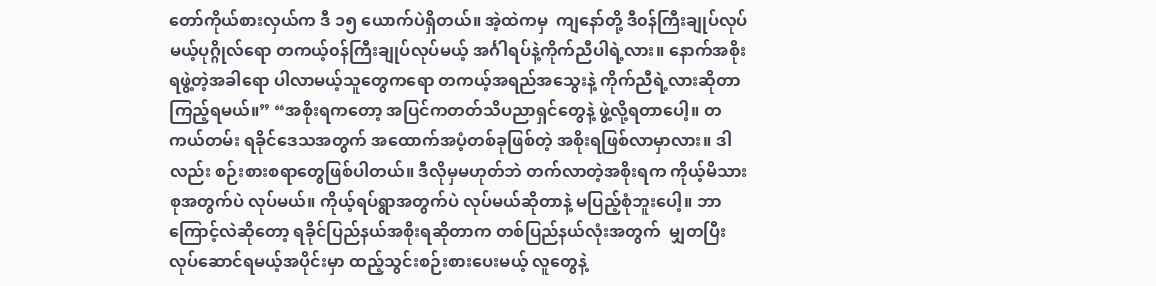တော်ကိုယ်စားလှယ်က ဒီ ၁၅ ယောက်ပဲရှိတယ်။ အဲ့ထဲကမှ  ကျနော်တို့ ဒီ၀န်ကြီးချုပ်လုပ်မယ့်ပုဂ္ဂိုလ်ရော တကယ့်၀န်ကြီးချုပ်လုပ်မယ့် အင်္ဂါရပ်နဲ့ကိုက်ညီပါရဲ့လား။ နောက်အစိုးရဖွဲ့တဲ့အခါရော ပါလာမယ့်သူတွေကရော တကယ့်အရည်အသွေးနဲ့ ကိုက်ညီရဲ့လားဆိုတာ ကြည့်ရမယ်။” “အစိုးရကတော့ အပြင်ကတတ်သိပညာရှင်တွေနဲ့ ဖွဲ့လို့ရတာပေါ့။ တကယ်တမ်း ရခိုင်ဒေသအတွက် အထောက်အပံ့တစ်ခုဖြစ်တဲ့ အစိုးရဖြစ်လာမှာလား။ ဒါလည်း စဉ်းစားစရာတွေဖြစ်ပါတယ်။ ဒီလိုမှမဟုတ်ဘဲ တက်လာတဲ့အစိုးရက ကိုယ့်မိသားစုအတွက်ပဲ လုပ်မယ်။ ကိုယ့်ရပ်ရွာအတွက်ပဲ လုပ်မယ်ဆိုတာနဲ့ မပြည့်စုံဘူးပေါ့။ ဘာကြောင့်လဲဆိုတော့ ရခိုင်ပြည်နယ်အစိုးရဆိုတာက တစ်ပြည်နယ်လုံးအတွက်  မျှတပြီး လုပ်ဆောင်ရမယ့်အပိုင်းမှာ ထည့်သွင်းစဉ်းစားပေးမယ့် လူတွေနဲ့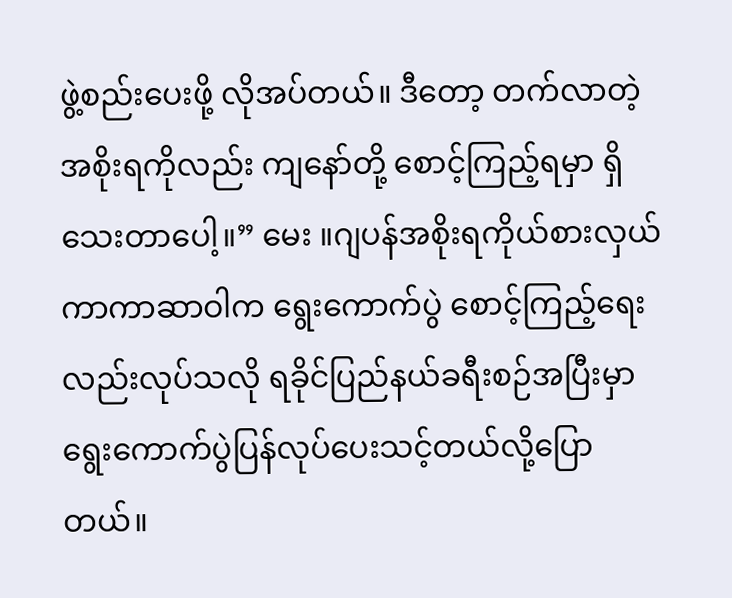ဖွဲ့စည်းပေးဖို့ လိုအပ်တယ်။ ဒီတော့ တက်လာတဲ့အစိုးရကိုလည်း ကျနော်တို့ စောင့်ကြည့်ရမှာ ရှိသေးတာပေါ့။” မေး ။ဂျပန်အစိုးရကိုယ်စားလှယ် ကာကာဆာဝါက ရွေးကောက်ပွဲ စောင့်ကြည့်ရေးလည်းလုပ်သလို ရခိုင်ပြည်နယ်ခရီးစဉ်အပြီးမှာ ရွေးကောက်ပွဲပြန်လုပ်ပေးသင့်တယ်လို့ပြောတယ်။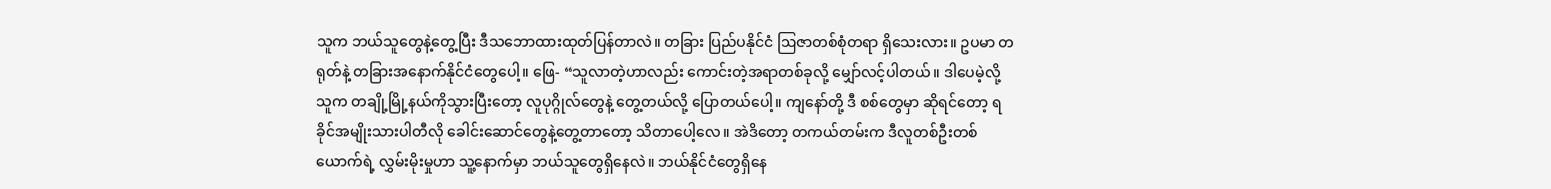သူက ဘယ်သူတွေနဲ့တွေ့ပြီး ဒီသဘောထားထုတ်ပြန်တာလဲ။ တခြား ပြည်ပနိုင်ငံ ဩဇာတစ်စုံတရာ ရှိသေးလား။ ဥပမာ တရုတ်နဲ့ တခြားအနောက်နိုင်ငံတွေပေါ့။ ဖြေ- “သူလာတဲ့ဟာလည်း ‌‌ကောင်းတဲ့အရာတစ်ခုလို့ မျှော်လင့်ပါတယ်။ ဒါပေမဲ့လို့ သူက တချို့မြို့နယ်ကိုသွားပြီးတော့ လူပုဂ္ဂိုလ်တွေနဲ့ တွေ့တယ်လို့ ပြောတယ်ပေါ့။ ကျနော်တို့ ဒီ စစ်တွေမှာ ဆိုရင်တော့ ရခိုင်အမျိုးသားပါတီလို ခေါင်းဆောင်တွေနဲ့တွေ့တာတော့ သိတာပေါ့လေ။ အဲဒိတော့ တကယ်တမ်းက ဒီလူတစ်ဦးတစ်ယောက်ရဲ့ လွှမ်းမိုးမှုဟာ သူ့နောက်မှာ ဘယ်သူတွေရှိနေလဲ။ ဘယ်နိုင်ငံတွေရှိနေ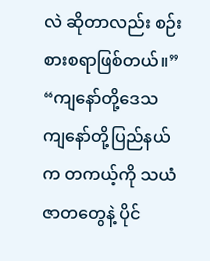လဲ ဆိုတာလည်း စဉ်းစားစရာဖြစ်တယ်။” “ကျနော်တို့ဒေသ ကျနော်တို့ပြည်နယ်က တကယ့်ကို သယံဇာတတွေနဲ့ ပိုင်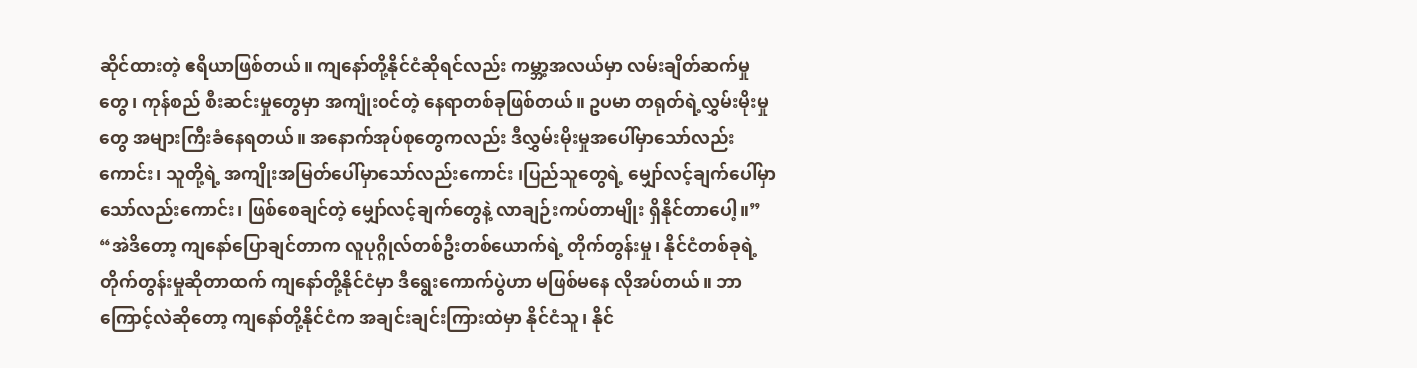ဆိုင်ထားတဲ့ ဧရိယာဖြစ်တယ်။ ကျနော်တို့နိုင်ငံဆိုရင်လည်း ကမ္ဘာ့အလယ်မှာ လမ်းချိတ်ဆက်မှုတွေ၊ ကုန်စည် စီးဆင်းမှုတွေမှာ အကျုံး၀င်တဲ့ နေရာတစ်ခုဖြစ်တယ်။ ဥပမာ တရုတ်ရဲ့လွှမ်းမိုးမှုတွေ အများကြီးခံနေရတယ်။ အနောက်အုပ်စုတွေကလည်း ဒီလွှမ်းမိုးမှုအပေါ်မှာသော်လည်းကောင်း၊ သူတို့ရဲ့ အကျိုးအမြတ်ပေါ်မှာသော်လည်းကောင်း ၊ပြည်သူတွေရဲ့ မျှော်လင့်ချက်ပေါ်မှာ သော်လည်းကောင်း၊ ဖြစ်စေချင်တဲ့ မျှော်လင့်ချက်တွေနဲ့ လာချဉ်းကပ်တာမျိုး ရှိနိုင်တာပေါ့။” “အဲဒိတော့ ကျနော်ပြောချင်တာက လူပုဂ္ဂိုလ်တစ်ဦးတစ်ယောက်ရဲ့ တိုက်တွန်းမှု၊ နိုင်ငံတစ်ခုရဲ့ တိုက်တွန်းမှုဆိုတာထက် ကျနော်တို့နိုင်ငံမှာ ဒီရွေးကောက်ပွဲဟာ မဖြစ်မနေ လိုအပ်တယ်။ ဘာကြောင့်လဲဆိုတော့ ကျနော်တို့နိုင်ငံက အချင်းချင်းကြားထဲမှာ နိုင်ငံသူ၊ နိုင်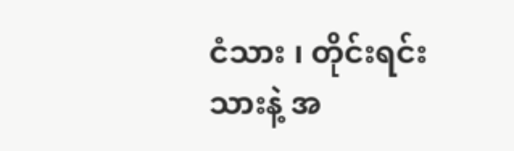ငံသား ၊ တိုင်းရင်းသားနဲ့ အ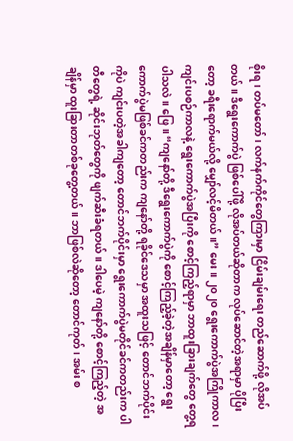စိုးရ၊ တပ်မတော်၊ လက်နက်ကိုင်တွေကြားမှာ ငြိမ်းချမ်းရေး တည်ဆောက်ဖို့ လိုအပ်တယ်။ ဒီရွေးကောက်ပွဲ ဖြစ်ပေါ်ဖို့ လိုအပ်တယ်ဆိုတာက လုပ်ဆောင်တဲ့‌အရာမှာ ပိုပြီးတော့ ခရီးရောက်မယ်လို့ မျှော်လင့်မိတယ်။” မေး ။ ၂၀၂၀ ရွေးကောက်ပွဲအကြိုကာလ၊ ကျင်းပစဉ်ကာလနဲ့ ရွေးကောက်ပွဲအပြီးကို စောင့်ကြည့်ရာမှာ ဘာထူးခြားချက်တွေ တွေ့ရပါသလဲ။ ဖြေ။ “ကျနော်တို့ ဒီရွေးကောက်ပွဲကို စောင့်ကြည့်ခဲ့တဲ့အချိန်မှာတော့ ရွေးကောက်ပွဲမဖြစ်ခင်ကတည်းက ကျနော်တို့ ရခိုင်ဒေသမှာ အထူးသဖြင့် တောင်ဘက်ပိုင်းကိုပဲ ကျင်းပတဲ့အခါကျတော့ တောင်ဘက်ပိုင်းမှာ ရွေးကောက်ပွဲမတိုင်ခင်ကတည်းက ပါတီတွေရဲ့ ဆိုင်းဘုတ်တွေကို ဖျက်ဆီးခံရတယ်။ ဒါပေမဲ့ ကျနော်တို့ စောင့်ကြည့်တဲ့ အချိန်မှာ ထူးခြားတာတစ်ခုတွေ့တယ်။ ဘာဖြစ်လဲဆိုတော့ တောင်ကုတ်၊ အမ်း စ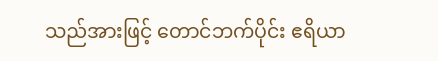သည်အားဖြင့် တောင်ဘက်ပိုင်း ဧရိယာ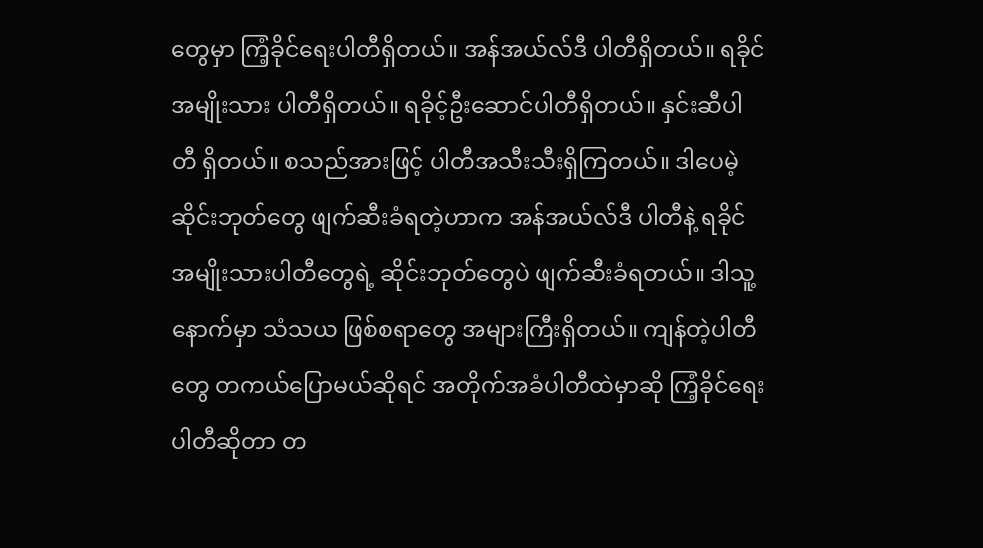တွေမှာ ကြံ့ခိုင်‌ရေးပါတီရှိတယ်။ အန်အယ်လ်ဒီ ပါတီရှိတယ်။ ရခိုင်အမျိုးသား ပါတီရှိတယ်။ ရခိုင့်ဦးဆောင်ပါတီရှိတယ်။ နှင်းဆီပါတီ ရှိတယ်။ စသည်အားဖြင့် ပါတီအသီးသီးရှိကြတယ်။ ဒါပေမဲ့ ဆိုင်းဘုတ်တွေ ဖျက်ဆီးခံရတဲ့ဟာက အန်အယ်လ်ဒီ ပါတီနဲ့ ရခိုင်အမျိုးသားပါတီတွေရဲ့ ဆိုင်းဘုတ်တွေပဲ ဖျက်ဆီးခံရတယ်။ ဒါသူ့နောက်မှာ သံသယ ဖြစ်စရာတွေ အများကြီးရှိတယ်။ ကျန်တဲ့ပါတီတွေ တကယ်ပြောမယ်ဆိုရင် အတိုက်အခံပါတီထဲမှာဆို ကြံ့ခိုင်ရေးပါတီဆိုတာ တ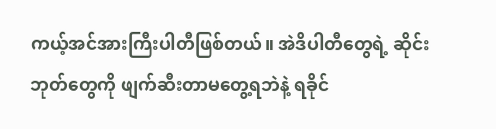ကယ့်အင်အားကြီးပါတီဖြစ်တယ်။ အဲဒိပါတီတွေရဲ့ ဆိုင်းဘုတ်တွေကို ဖျက်ဆီးတာမတွေ့ရဘဲနဲ့ ရခိုင်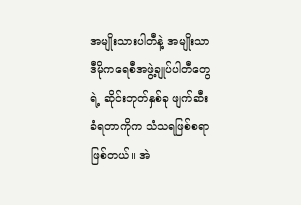အမျိုးသားပါတီနဲ့ အမျိုးသာဒီမိုကရေစီအဖွဲ့ချုပ်ပါတီတွေရဲ့ ဆိုင်းဘုတ်နှစ်ခု ဖျက်ဆီးခံရတာကိုက သံသရဖြစ်စရာဖြစ်တယ်။ အဲ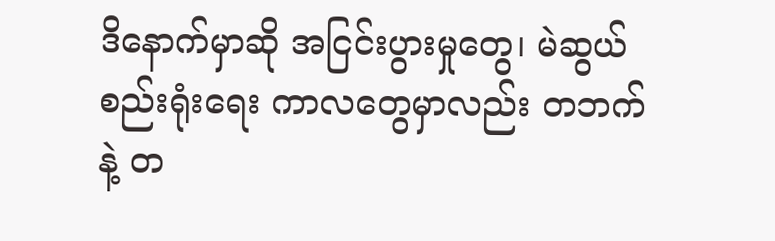ဒိနောက်မှာဆို အငြင်းပွားမှုတွေ၊ မဲဆွယ်စည်းရုံးရေး ကာလတွေမှာလည်း တဘက်နဲ့ တ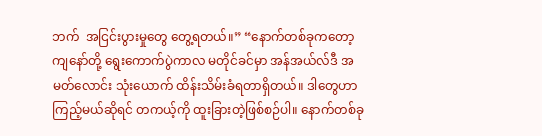ဘက်  အငြင်းပွားမှုတွေ တွေ့ရတယ်။” “နောက်တစ်ခုကတော့ ကျနော်တို့ ရွေးကောက်ပွဲကာလ မတိုင်ခင်မှာ အန်အယ်လ်ဒီ အမတ်လောင်း သုံးယောက် ထိန်းသိမ်းခံရတာရှိတယ်။ ဒါတွေဟာ ကြည့်မယ်ဆိုရင် တကယ့်ကို ထူးခြားတဲ့ဖြစ်စဉ်ပါ။ နောက်တစ်ခု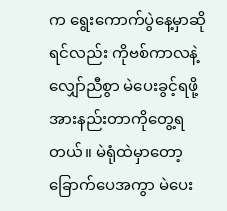က ရွေးကောက်ပွဲနေ့မှာဆိုရင်လည်း ကိုဗစ်ကာလနဲ့လျှော်ညီစွာ မဲပေးခွင့်ရဖို့ အားနည်းတာကိုတွေ့ရတယ်။ မဲရုံထဲမှာတော့ ခြောက်ပေအကွာ မဲပေး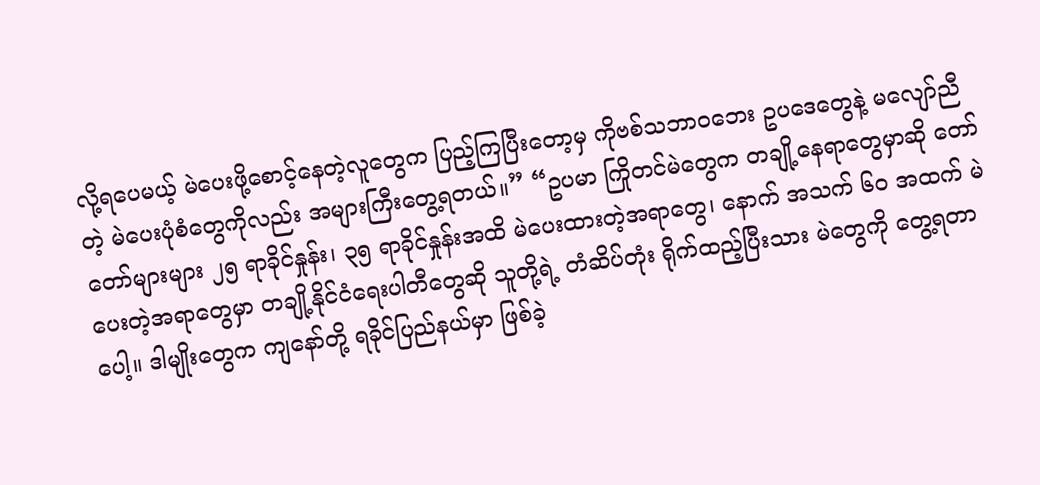လို့ရပေမယ့် မဲပေးဖို့စောင့်နေတဲ့လူတွေက ပြည့်ကြပြီးတော့မှ ကိုဗစ်သဘာ၀ဘေး ဥပဒေတွေနဲ့ မလျော်ညီတဲ့ မဲပေးပုံစံတွေကိုလည်း အများကြီးတွေ့ရတယ်။” “ဥပမာ ကြိုတင်မဲတွေက တချို့နေရာတွေမှာဆို တော်တော်များများ ၂၅ ရာခိုင်နှုန်း၊ ၃၅ ရာခိုင်နှုန်းအထိ မဲပေးထားတဲ့အရာတွေ၊ နောက် အသက် ၆၀ အထက် မဲပေးတဲ့အရာတွေမှာ တချို့နိုင်ငံရေးပါတီတွေဆို သူတို့ရဲ့ တံဆိပ်တုံး ရိုက်ထည့်ပြီးသား မဲတွေကို တွေ့ရတာပေါ့။ ဒါမျိုးတွေက ကျနော်တို့ ရခိုင်ပြည်နယ်မှာ ဖြစ်ခဲ့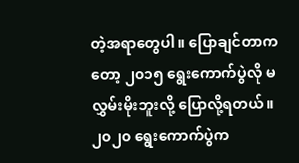တဲ့အရာတွေပါ။ ပြောချင်တာကတော့ ၂၀၁၅ ရွေးကောက်ပွဲလို မလွှမ်းမိုးဘူးလို့ ပြောလို့ရတယ်။ ၂၀၂၀ ရွေးကောက်ပွဲက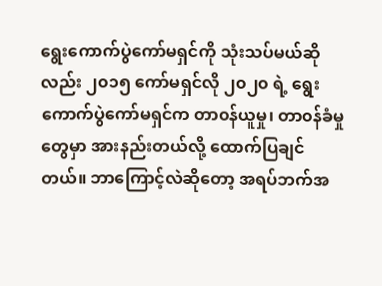ရွေးကောက်ပွဲကော်မရှင်ကို သုံးသပ်မယ်ဆိုလည်း ၂၀၁၅ ကော်မရှင်လို ၂၀၂၀ ရဲ့ ရွေးကောက်ပွဲကော်မရှင်က တာ၀န်ယူမှု၊ တာ၀န်ခံမှုတွေမှာ အားနည်းတယ်လို့ ထောက်ပြချင်တယ်။ ဘာကြောင့်လဲဆိုတော့ အရပ်ဘက်အ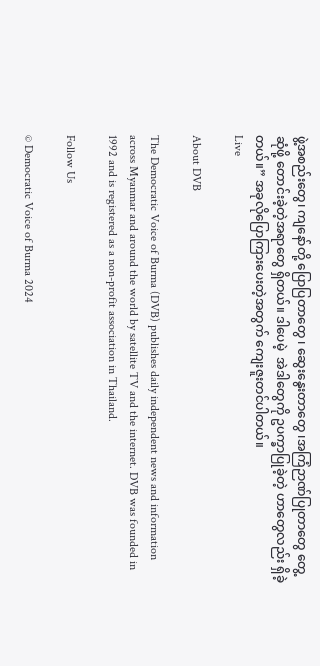ဖွဲ့အစည်းတွေ၊ ကျနော်တို့ ပြောပြတာတွေ ၊ ဆွေးနွေးတာတွေ ၊အကြံဉာဏ်ပြုတာတွေ တွေ့ဆုံဖို့ တောင်းခဲ့တဲ့အရာတွေ ရှိတယ်။ ဒါပေမဲ့  အဲဒါတွေကို ဥပက္ခာပြုခဲ့တဲ့ ဟာတွေလည်း ရှိခဲ့တယ်။” အခုလိုပြောကြားပေးတဲ့အတွက် ကျေးဇူးတင်ပါတယ်။
Live

About DVB

The Democratic Voice of Burma (DVB) publishes daily independent news and information across Myanmar and around the world by satellite TV and the internet. DVB was founded in 1992 and is registered as a non-profit association in Thailand.

Follow Us

© Democratic Voice of Burma 2024